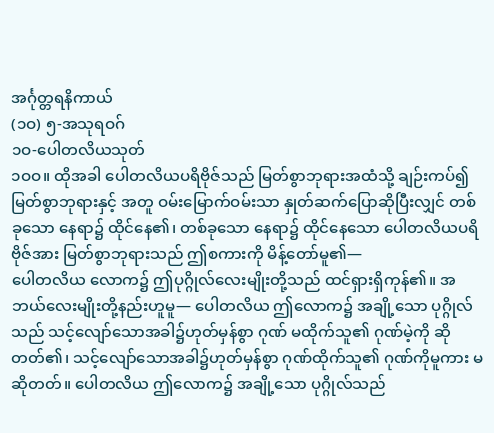အင်္ဂုတ္တရနိကာယ်
(၁ဝ) ၅-အသုရဝဂ်
၁ဝ-ပေါတလိယသုတ်
၁ဝဝ။ ထိုအခါ ပေါတလိယပရိဗိုဇ်သည် မြတ်စွာဘုရားအထံသို့ ချဉ်းကပ်၍ မြတ်စွာဘုရားနှင့် အတူ ဝမ်းမြောက်ဝမ်းသာ နှုတ်ဆက်ပြောဆိုပြီးလျှင် တစ်ခုသော နေရာ၌ ထိုင်နေ၏၊ တစ်ခုသော နေရာ၌ ထိုင်နေသော ပေါတလိယပရိဗိုဇ်အား မြတ်စွာဘုရားသည် ဤစကားကို မိန့်တော်မူ၏—
ပေါတလိယ လောက၌ ဤပုဂ္ဂိုလ်လေးမျိုးတို့သည် ထင်ရှားရှိကုန်၏။ အဘယ်လေးမျိုးတို့နည်းဟူမူ— ပေါတလိယ ဤလောက၌ အချို့သော ပုဂ္ဂိုလ်သည် သင့်လျော်သောအခါ၌ဟုတ်မှန်စွာ ဂုဏ် မထိုက်သူ၏ ဂုဏ်မဲ့ကို ဆိုတတ်၏၊ သင့်လျော်သောအခါ၌ဟုတ်မှန်စွာ ဂုဏ်ထိုက်သူ၏ ဂုဏ်ကိုမူကား မဆိုတတ်။ ပေါတလိယ ဤလောက၌ အချို့သော ပုဂ္ဂိုလ်သည်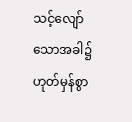သင့်လျော်သောအခါ၌ဟုတ်မှန်စွာ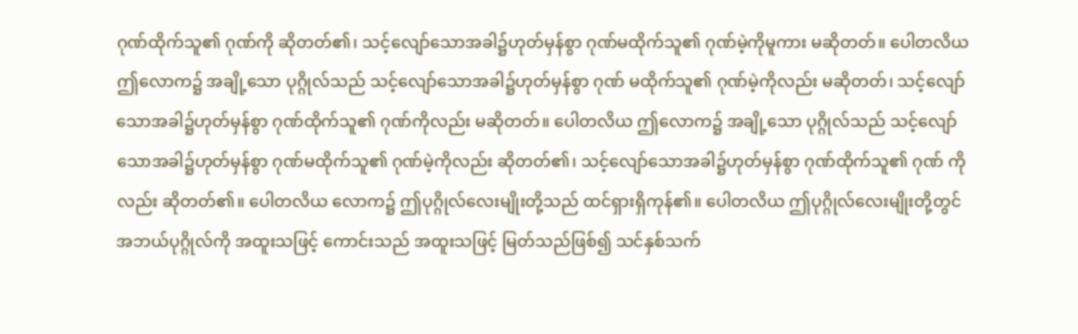ဂုဏ်ထိုက်သူ၏ ဂုဏ်ကို ဆိုတတ်၏၊ သင့်လျော်သောအခါ၌ဟုတ်မှန်စွာ ဂုဏ်မထိုက်သူ၏ ဂုဏ်မဲ့ကိုမူကား မဆိုတတ်။ ပေါတလိယ ဤလောက၌ အချို့သော ပုဂ္ဂိုလ်သည် သင့်လျော်သောအခါ၌ဟုတ်မှန်စွာ ဂုဏ် မထိုက်သူ၏ ဂုဏ်မဲ့ကိုလည်း မဆိုတတ်၊ သင့်လျော်သောအခါ၌ဟုတ်မှန်စွာ ဂုဏ်ထိုက်သူ၏ ဂုဏ်ကိုလည်း မဆိုတတ်။ ပေါတလိယ ဤလောက၌ အချို့သော ပုဂ္ဂိုလ်သည် သင့်လျော်သောအခါ၌ဟုတ်မှန်စွာ ဂုဏ်မထိုက်သူ၏ ဂုဏ်မဲ့ကိုလည်း ဆိုတတ်၏၊ သင့်လျော်သောအခါ၌ဟုတ်မှန်စွာ ဂုဏ်ထိုက်သူ၏ ဂုဏ် ကိုလည်း ဆိုတတ်၏။ ပေါတလိယ လောက၌ ဤပုဂ္ဂိုလ်လေးမျိုးတို့သည် ထင်ရှားရှိကုန်၏။ ပေါတလိယ ဤပုဂ္ဂိုလ်လေးမျိုးတို့တွင် အဘယ်ပုဂ္ဂိုလ်ကို အထူးသဖြင့် ကောင်းသည် အထူးသဖြင့် မြတ်သည်ဖြစ်၍ သင်နှစ်သက်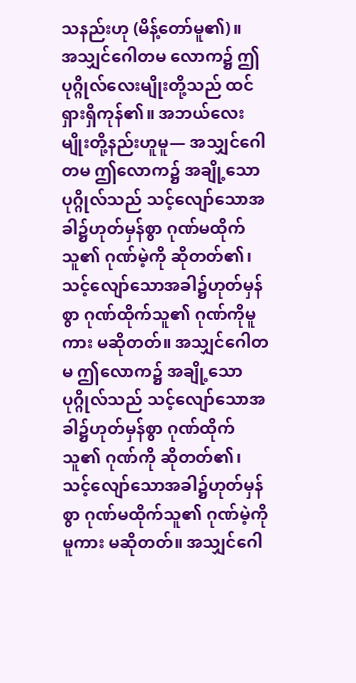သနည်းဟု (မိန့်တော်မူ၏)။
အသျှင်ဂေါတမ လောက၌ ဤပုဂ္ဂိုလ်လေးမျိုးတို့သည် ထင်ရှားရှိကုန်၏။ အဘယ်လေးမျိုးတို့နည်းဟူမူ— အသျှင်ဂေါတမ ဤလောက၌ အချို့သော ပုဂ္ဂိုလ်သည် သင့်လျော်သောအခါ၌ဟုတ်မှန်စွာ ဂုဏ်မထိုက်သူ၏ ဂုဏ်မဲ့ကို ဆိုတတ်၏၊ သင့်လျော်သောအခါ၌ဟုတ်မှန်စွာ ဂုဏ်ထိုက်သူ၏ ဂုဏ်ကိုမူကား မဆိုတတ်။ အသျှင်ဂေါတမ ဤလောက၌ အချို့သော ပုဂ္ဂိုလ်သည် သင့်လျော်သောအခါ၌ဟုတ်မှန်စွာ ဂုဏ်ထိုက်သူ၏ ဂုဏ်ကို ဆိုတတ်၏၊ သင့်လျော်သောအခါ၌ဟုတ်မှန်စွာ ဂုဏ်မထိုက်သူ၏ ဂုဏ်မဲ့ကိုမူကား မဆိုတတ်။ အသျှင်ဂေါ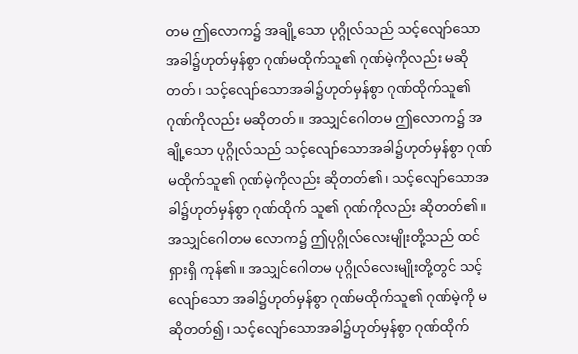တမ ဤလောက၌ အချို့သော ပုဂ္ဂိုလ်သည် သင့်လျော်သောအခါ၌ဟုတ်မှန်စွာ ဂုဏ်မထိုက်သူ၏ ဂုဏ်မဲ့ကိုလည်း မဆိုတတ်၊ သင့်လျော်သောအခါ၌ဟုတ်မှန်စွာ ဂုဏ်ထိုက်သူ၏ ဂုဏ်ကိုလည်း မဆိုတတ်။ အသျှင်ဂေါတမ ဤလောက၌ အချို့သော ပုဂ္ဂိုလ်သည် သင့်လျော်သောအခါ၌ဟုတ်မှန်စွာ ဂုဏ်မထိုက်သူ၏ ဂုဏ်မဲ့ကိုလည်း ဆိုတတ်၏၊ သင့်လျော်သောအခါ၌ဟုတ်မှန်စွာ ဂုဏ်ထိုက် သူ၏ ဂုဏ်ကိုလည်း ဆိုတတ်၏။ အသျှင်ဂေါတမ လောက၌ ဤပုဂ္ဂိုလ်လေးမျိုးတို့သည် ထင်ရှားရှိ ကုန်၏။ အသျှင်ဂေါတမ ပုဂ္ဂိုလ်လေးမျိုးတို့တွင် သင့်လျော်သော အခါ၌ဟုတ်မှန်စွာ ဂုဏ်မထိုက်သူ၏ ဂုဏ်မဲ့ကို မဆိုတတ်၍၊ သင့်လျော်သောအခါ၌ဟုတ်မှန်စွာ ဂုဏ်ထိုက်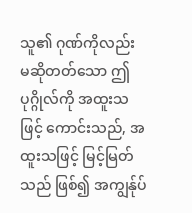သူ၏ ဂုဏ်ကိုလည်း မဆိုတတ်သော ဤပုဂ္ဂိုလ်ကို အထူးသဖြင့် ကောင်းသည်, အထူးသဖြင့် မြင့်မြတ်သည် ဖြစ်၍ အကျွန်ုပ်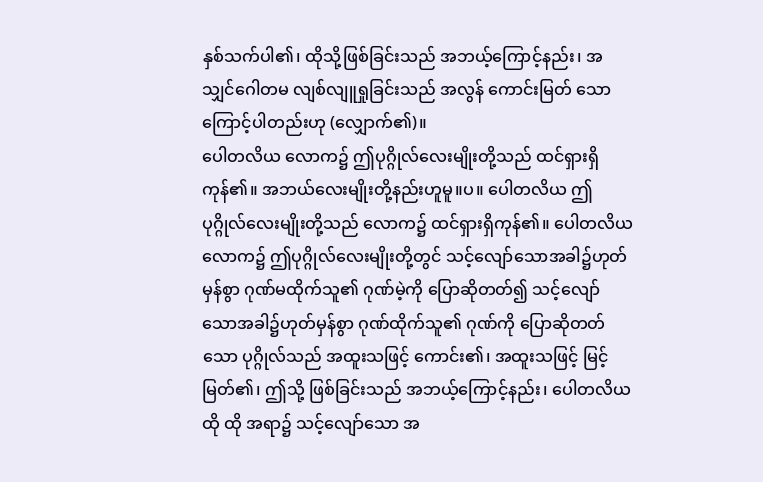နှစ်သက်ပါ၏၊ ထိုသို့ဖြစ်ခြင်းသည် အဘယ့်ကြောင့်နည်း၊ အသျှင်ဂေါတမ လျစ်လျူရှုခြင်းသည် အလွန် ကောင်းမြတ် သောကြောင့်ပါတည်းဟု (လျှောက်၏)။
ပေါတလိယ လောက၌ ဤပုဂ္ဂိုလ်လေးမျိုးတို့သည် ထင်ရှားရှိကုန်၏။ အဘယ်လေးမျိုးတို့နည်းဟူမူ။ပ။ ပေါတလိယ ဤပုဂ္ဂိုလ်လေးမျိုးတို့သည် လောက၌ ထင်ရှားရှိကုန်၏။ ပေါတလိယ လောက၌ ဤပုဂ္ဂိုလ်လေးမျိုးတို့တွင် သင့်လျော်သောအခါ၌ဟုတ်မှန်စွာ ဂုဏ်မထိုက်သူ၏ ဂုဏ်မဲ့ကို ပြောဆိုတတ်၍ သင့်လျော်သောအခါ၌ဟုတ်မှန်စွာ ဂုဏ်ထိုက်သူ၏ ဂုဏ်ကို ပြောဆိုတတ်သော ပုဂ္ဂိုလ်သည် အထူးသဖြင့် ကောင်း၏၊ အထူးသဖြင့် မြင့်မြတ်၏၊ ဤသို့ ဖြစ်ခြင်းသည် အဘယ့်ကြောင့်နည်း၊ ပေါတလိယ ထို ထို အရာ၌ သင့်လျော်သော အ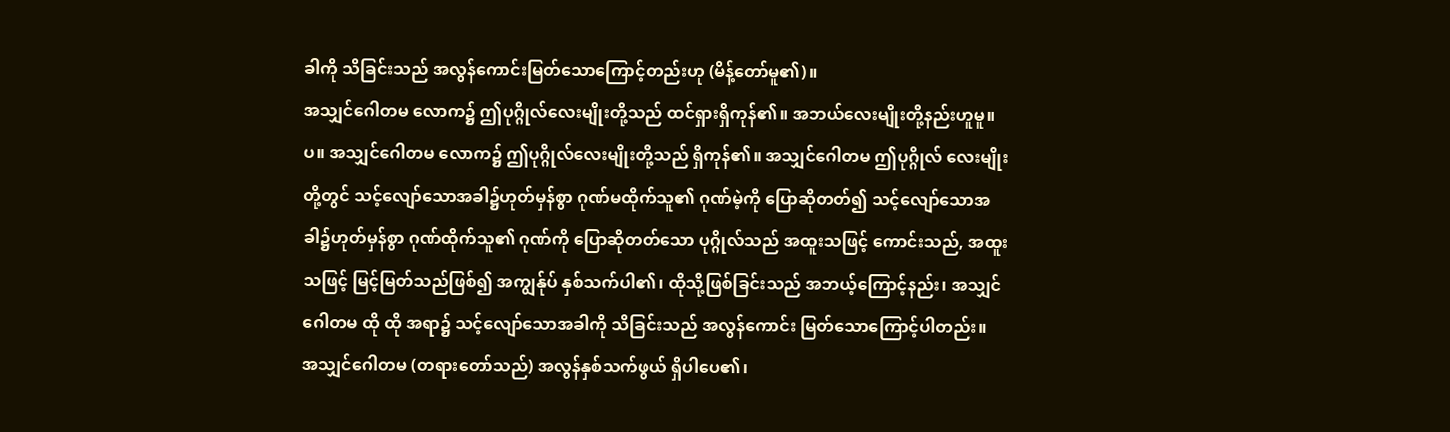ခါကို သိခြင်းသည် အလွန်ကောင်းမြတ်သောကြောင့်တည်းဟု (မိန့်တော်မူ၏)။
အသျှင်ဂေါတမ လောက၌ ဤပုဂ္ဂိုလ်လေးမျိုးတို့သည် ထင်ရှားရှိကုန်၏။ အဘယ်လေးမျိုးတို့နည်းဟူမူ။ပ။ အသျှင်ဂေါတမ လောက၌ ဤပုဂ္ဂိုလ်လေးမျိုးတို့သည် ရှိကုန်၏။ အသျှင်ဂေါတမ ဤပုဂ္ဂိုလ် လေးမျိုးတို့တွင် သင့်လျော်သောအခါ၌ဟုတ်မှန်စွာ ဂုဏ်မထိုက်သူ၏ ဂုဏ်မဲ့ကို ပြောဆိုတတ်၍ သင့်လျော်သောအခါ၌ဟုတ်မှန်စွာ ဂုဏ်ထိုက်သူ၏ ဂုဏ်ကို ပြောဆိုတတ်သော ပုဂ္ဂိုလ်သည် အထူးသဖြင့် ကောင်းသည်, အထူးသဖြင့် မြင့်မြတ်သည်ဖြစ်၍ အကျွန်ုပ် နှစ်သက်ပါ၏၊ ထိုသို့ဖြစ်ခြင်းသည် အဘယ့်ကြောင့်နည်း၊ အသျှင်ဂေါတမ ထို ထို အရာ၌ သင့်လျော်သောအခါကို သိခြင်းသည် အလွန်ကောင်း မြတ်သောကြောင့်ပါတည်း။
အသျှင်ဂေါတမ (တရားတော်သည်) အလွန်နှစ်သက်ဖွယ် ရှိပါပေ၏၊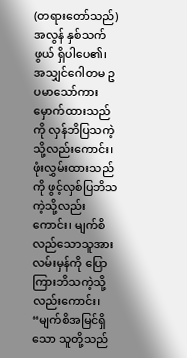(တရားတော်သည်) အလွန် နှစ်သက်ဖွယ် ရှိပါပေ၏၊ အသျှင်ဂေါတမ ဥပမာသော်ကား မှောက်ထားသည်ကို လှန်ဘိပြသကဲ့သို့လည်းကောင်း၊ ဖုံးလွှမ်းထားသည်ကို ဖွင့်လှစ်ပြဘိသကဲ့သို့လည်းကောင်း၊ မျက်စိလည်သောသူအား လမ်းမှန်ကို ပြောကြားဘိသကဲ့သို့လည်းကောင်း၊ “မျက်စိအမြင်ရှိသော သူတို့သည်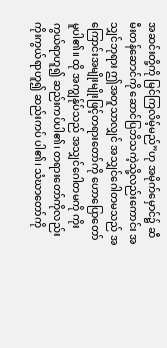အဆင်းတို့ကို မြင်ကြလိမ့်မည်”ဟု အမိုက်မှောင်၌ ဆီမီးတန်ဆောင်ကို ဆောင်ပြဘိသကဲ့သို့လည်းကောင်း အသျှင်ဘုရား ဤအတူသာလျှင် အသျှင်ဂေါတမသည် အကြောင်းအမျိုးမျိုးဖြင့်တရားတော်ကို ဟောပြောတော်မူပါ၏။ ထို အကျွန်ုပ်သည် အသျှင်ဂေါတမကို ကိုးကွယ်ရာဟူ၍ ဆည်းကပ်ပါ၏၊ တရားတော်ကိုလည်း ကိုးကွယ်ရာဟူ၍ ဆည်းကပ် ပါ၏၊ သံဃာတော်ကို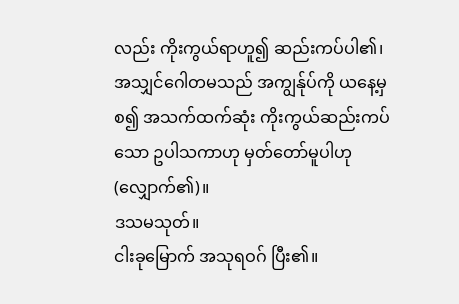လည်း ကိုးကွယ်ရာဟူ၍ ဆည်းကပ်ပါ၏၊ အသျှင်ဂေါတမသည် အကျွန်ုပ်ကို ယနေ့မှ စ၍ အသက်ထက်ဆုံး ကိုးကွယ်ဆည်းကပ်သော ဥပါသကာဟု မှတ်တော်မူပါဟု (လျှောက်၏)။
ဒသမသုတ်။
ငါးခုမြောက် အသုရဝဂ် ပြီး၏။